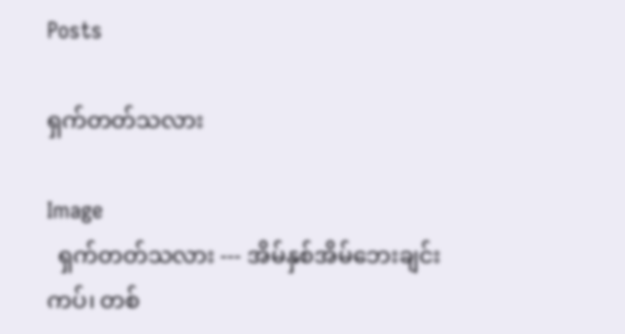Posts

ရှက်တတ်သလား

Image
  ရှက်တတ်သလား --- အိမ်နှစ်အိမ်ဘေးချင်းကပ်၊ တစ်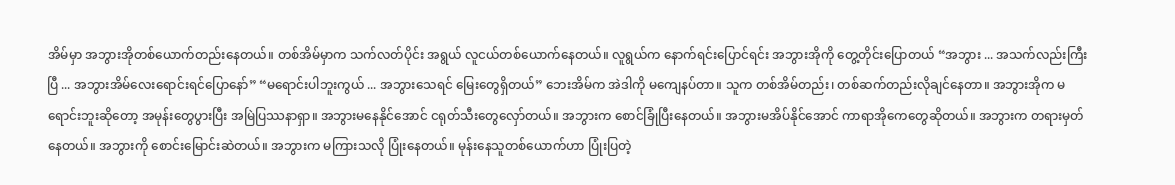အိမ်မှာ အဘွားအိုတစ်ယောက်တည်းနေတယ်။ တစ်အိမ်မှာက သက်လတ်ပိုင်း အရွယ် လူငယ်တစ်ယောက်နေတယ်။ လူရွယ်က နောက်ရင်းပြောင်ရင်း အဘွားအိုကို တွေ့တိုင်းပြောတယ် “အဘွား ... အသက်လည်းကြီးပြီ ... အဘွားအိမ်လေးရောင်းရင်ပြောနော်” “မရောင်းပါဘူးကွယ် ... အဘွားသေရင် မြေးတွေရှိတယ်” ဘေးအိမ်က အဲဒါကို မကျေနပ်တာ။ သူက တစ်အိမ်တည်း၊ တစ်ဆက်တည်းလိုချင်နေတာ။ အဘွားအိုက မရောင်းဘူးဆိုတော့ အမုန်းတွေပွားပြီး အမြဲပြဿနာရှာ။ အဘွားမနေနိုင်အောင် ငရုတ်သီးတွေလှော်တယ်။ အဘွားက စောင်ခြုံပြီးနေတယ်။ အဘွားမအိပ်နိုင်အောင် ကာရာအိုကေတွေဆိုတယ်။ အဘွားက တရားမှတ်နေတယ်။ အဘွားကို စောင်းမြောင်းဆဲတယ်။ အဘွားက မကြားသလို ပြုံးနေတယ်။ မုန်းနေသူတစ်ယောက်ဟာ ပြုံးပြတဲ့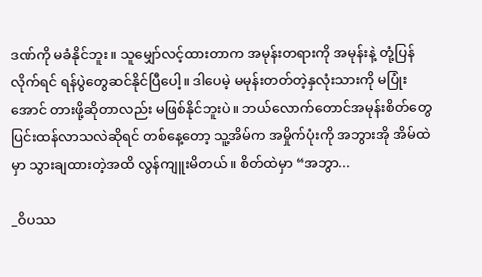ဒဏ်ကို မခံနိုင်ဘူး။ သူမျှော်လင့်ထားတာက အမုန်းတရားကို အမုန်းနဲ့ တုံ့ပြန်လိုက်ရင် ရန်ပွဲတွေဆင်နိုင်ပြီပေါ့။ ဒါပေမဲ့ မမုန်းတတ်တဲ့နှလုံးသားကို မပြုံးအောင် တားဖို့ဆိုတာလည်း မဖြစ်နိုင်ဘူးပဲ။ ဘယ်လောက်တောင်အမုန်းစိတ်တွေ ပြင်းထန်လာသလဲဆိုရင် တစ်နေ့တော့ သူ့အိမ်က အမှိုက်ပုံးကို အဘွားအို အိမ်ထဲမှာ သွားချထားတဲ့အထိ လွန်ကျူးမိတယ်။ စိတ်ထဲမှာ “အဘွာ...

_ဝိပဿ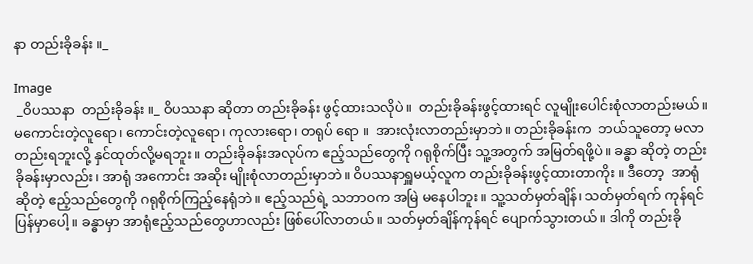နာ တည်းခိုခန်း ။_

Image
 _ဝိပဿနာ  တည်းခိုခန်း ။_ ဝိပဿနာ ဆိုတာ တည်းခိုခန်း ဖွင့်ထားသလိုပဲ။  တည်းခိုခန်းဖွင့်ထားရင် လူမျိုးပေါင်းစုံလာတည်းမယ်။  မကောင်းတဲ့လူရော၊ ကောင်းတဲ့လူရော၊ ကုလားရော၊ တရုပ် ရော ။  အားလုံးလာတည်းမှာဘဲ။ တည်းခိုခန်းက  ဘယ်သူတော့ မလာတည်းရဘူးလို့ နှင်ထုတ်လို့မရဘူး။ တည်းခိုခန်းအလုပ်က ဧည့်သည်တွေကို ဂရုစိုက်ပြီး သူ့အတွက် အမြတ်ရဖို့ပဲ။ ခန္ဓာ ဆိုတဲ့ တည်းခိုခန်းမှာလည်း၊ အာရုံ အကောင်း အဆိုး မျိုးစုံလာတည်းမှာဘဲ။ ဝိပဿနာရှူမယ့်လူက တည်းခိုခန်းဖွင့်ထားတာကိုး ။ ဒီတော့  အာရုံဆိုတဲ့ ဧည့်သည်တွေကို ဂရုစိုက်ကြည့်နေရုံဘဲ။ ဧည့်သည်ရဲ့ သဘာဝက အမြဲ မနေပါဘူး။ သူ့သတ်မှတ်ချိန်၊ သတ်မှတ်ရက် ကုန်ရင် ပြန်မှာပေါ့။ ခန္ဓာမှာ အာရုံဧည့်သည်တွေဟာလည်း ဖြစ်ပေါ်လာတယ်။ သတ်မှတ်ချိန်ကုန်ရင် ပျောက်သွားတယ်။ ဒါကို တည်းခို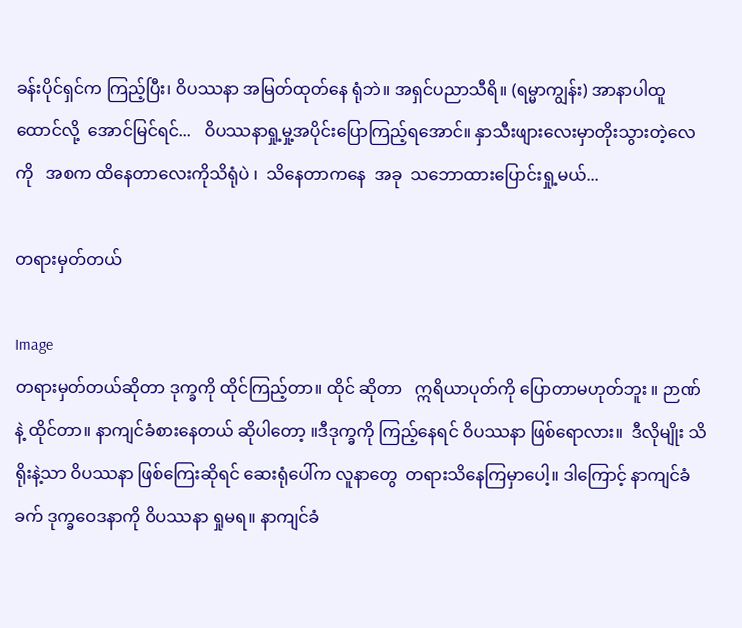ခန်းပိုင်ရှင်က ကြည့်ပြီး၊ ဝိပဿနာ အမြတ်ထုတ်‌နေ ရုံဘဲ။ အရှင်ပညာသီရိ။ (ရမ္မာကျွန်း) အာနာပါထူထောင်လို့  အောင်မြင်ရင်...   ဝိပဿနာရှု့မှု့အပိုင်းပြောကြည့်ရအောင်။ နှာသီးဖျားလေးမှာတိုးသွားတဲ့လေကို   အစက ထိနေတာလေးကိုသိရုံပဲ ၊  သိနေတာကနေ  အခု  သဘောထားပြောင်းရှု့မယ်...

တရားမှတ်တယ်

Image
တရားမှတ်တယ်ဆိုတာ ဒုက္ခကို ထိုင်ကြည့်တာ။ ထိုင် ဆိုတာ   ဣရိယာပုတ်ကို ပြောတာမဟုတ်ဘူး ။ ဉာဏ် နဲ့ ထိုင်တာ။ နာကျင်ခံစားနေတယ် ဆိုပါတော့ ။ဒီဒုက္ခကို ကြည့်နေရင် ဝိပဿနာ ဖြစ်ရောလား။  ဒီလိုမျိုး သိရိုးနဲ့သာ ဝိပဿနာ ဖြစ်ကြေးဆိုရင် ဆေးရုံပေါ်က လူနာတွေ  တရားသိနေကြမှာပေါ့။ ဒါကြောင့် နာကျင်ခံခက် ဒုက္ခဝေဒနာကို ဝိပဿနာ ရှုမရ။ နာကျင်ခံ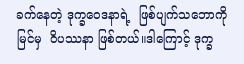ခက်နေတဲ့ ဒုက္ခဝေဒနာရဲ့  ဖြစ်ပျက်သဘောကို မြင်မှ  ဝိပဿနာ ဖြစ်တယ်။ဒါကြောင့် ဒုက္ခ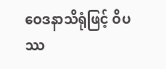ဝေဒနာသိရုံဖြင့် ဝိပဿ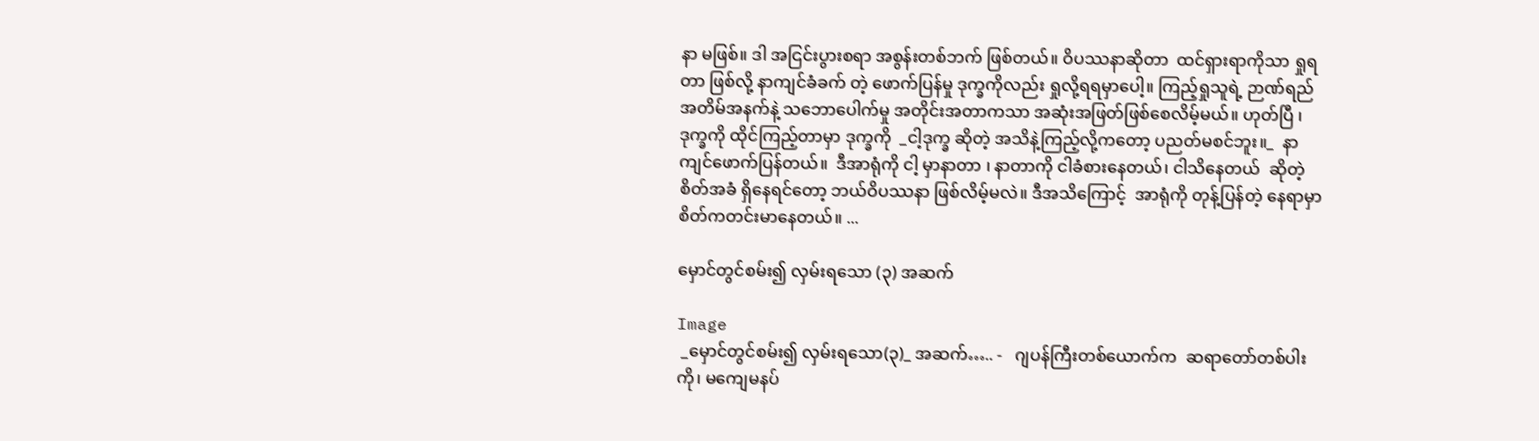နာ မဖြစ်။ ဒါ အငြင်းပွားစရာ အစွန်းတစ်ဘက် ဖြစ်တယ်။ ဝိပဿနာဆိုတာ  ထင်ရှားရာကိုသာ ရှုရတာ ဖြစ်လို့ နာကျင်ခံခက် တဲ့ ဖောက်ပြန်မှု ဒုက္ခကိုလည်း ရှုလို့ရရမှာပေါ့။ ကြည့်ရှုသူရဲ့ ဉာဏ်ရည် အတိမ်အနက်နဲ့ သဘောပေါက်မှု အတိုင်းအတာကသာ အဆုံးအဖြတ်ဖြစ်စေလိမ့်မယ်။ ဟုတ်ပြီ ၊ဒုက္ခကို ထိုင်ကြည့်တာမှာ ဒုက္ခကို  _ငါ့ဒုက္ခ ဆိုတဲ့ အသိနဲ့ကြည့်လို့ကတော့ ပညတ်မစင်ဘူး။_  နာကျင်ဖောက်ပြန်တယ်။  ဒီအာရုံကို ငါ့ မှာနာတာ ၊ နာတာကို ငါခံစားနေတယ်၊ ငါသိနေတယ်  ဆိုတဲ့ စိတ်အခံ ရှိနေရင်တော့ ဘယ်ဝိပဿနာ ဖြစ်လိမ့်မလဲ။ ဒီအသိကြောင့်  အာရုံကို တုန့်ပြန်တဲ့ နေရာမှာ စိတ်ကတင်းမာနေတယ်။ ...

မှောင်တွင်စမ်း၍ လှမ်းရသော (၃) အဆက်

Image
 _မှောင်တွင်စမ်း၍ လှမ်းရသော(၃)_ အဆက်….. -   ဂျပန်ကြီးတစ်ယောက်က  ဆရာတော်တစ်ပါးကို၊ မကျေမနပ်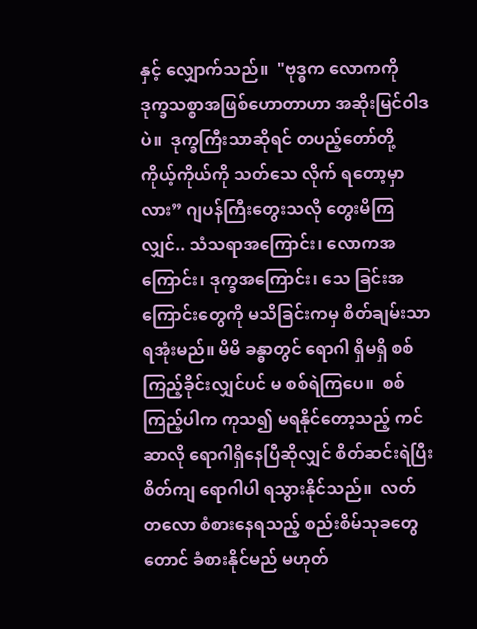နှင့် လျှောက်သည်။  "ဗုဒ္ဓက လောကကို ဒုက္ခသစ္စာအဖြစ်ဟောတာဟာ အဆိုးမြင်ဝါဒပဲ။  ဒုက္ခကြီးသာဆိုရင် တပည့်တော်တို့ ကိုယ့်ကိုယ်ကို သတ်သေ လိုက် ရတော့မှာလား” ဂျပန်ကြီးတွေးသလို တွေးမိကြလျှင်.. သံသရာအကြောင်း၊ လောကအကြောင်း၊ ဒုက္ခအကြောင်း၊ သေ ခြင်းအကြောင်းတွေကို မသိခြင်းကမှ စိတ်ချမ်းသာရအုံးမည်။ မိမိ ခန္ဓာတွင် ရောဂါ ရှိမရှိ စစ်ကြည့်ခိုင်းလျှင်ပင် မ စစ်ရဲကြပေ။  စစ်ကြည့်ပါက ကုသ၍ မရနိုင်တော့သည့် ကင်ဆာလို ရောဂါရှိနေပြီဆိုလျှင် စိတ်ဆင်းရဲပြီး စိတ်ကျ ရောဂါပါ ရသွားနိုင်သည်။  လတ်တလော စံစားနေရသည့် စည်းစိမ်သုခတွေတောင် ခံစားနိုင်မည် မဟုတ်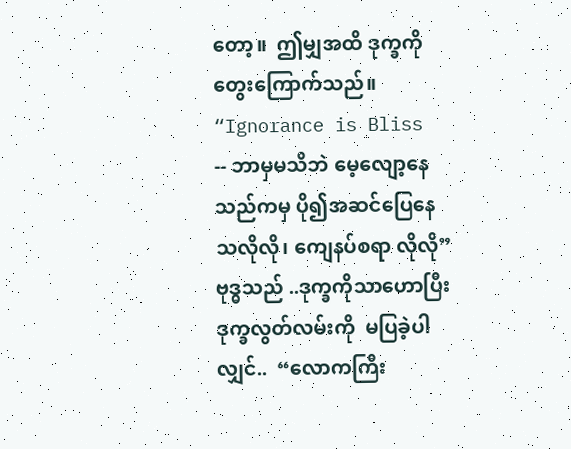တော့။  ဤမျှအထိ ဒုက္ခကို တွေးကြောက်သည်။ “Ignorance is Bliss -- ဘာမှမသိဘဲ မေ့လျော့နေသည်ကမှ ပို၍အဆင်ပြေနေသလိုလို၊ ကျေနပ်စရာ လိုလို” ဗုဒ္ဓသည် ..ဒုက္ခကိုသာဟောပြီး  ဒုက္ခလွတ်လမ်းကို  မပြခဲ့ပါလျှင်..  “လောကကြီး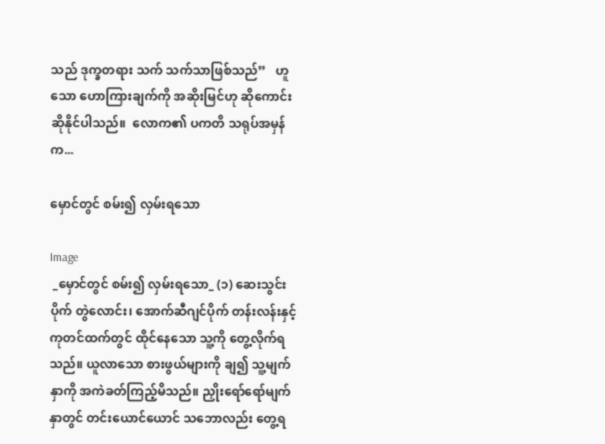သည် ဒုက္ခတရား သက် သက်သာဖြစ်သည်”   ဟူသော ဟောကြားချက်ကို အဆိုးမြင်ဟု ဆိုကောင်း ဆိုနိုင်ပါသည်။  လောက၏ ပကတိ သရုပ်အမှန်က...

မှောင်တွင် စမ်း၍ လှမ်းရသော

Image
 _မှောင်တွင် စမ်း၍ လှမ်းရသော_ (၁) ဆေးသွင်းပိုက် တွဲလောင်း၊ အောက်ဆီဂျင်ပိုက် တန်းလန်းနှင့် ကုတင်ထက်တွင် ထိုင်နေသော သူ့ကို တွေ့လိုက်ရသည်။ ယူလာသော စားဖွယ်များကို ချ၍ သူ့မျက်နှာကို အကဲခတ်ကြည့်မိသည်။ ညှိုးရော်ရော်မျက် နှာတွင် တင်းယောင်ယောင် သဘောလည်း တွေ့ရ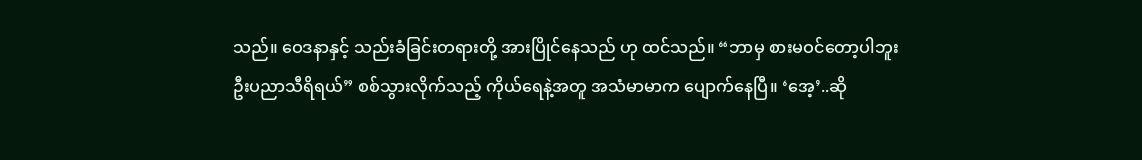သည်။ ဝေဒနာနှင့် သည်းခံခြင်းတရားတို့ အားပြိုင်နေသည် ဟု ထင်သည်။ “ဘာမှ စားမဝင်တော့ပါဘူး ဦးပညာသီရိရယ်” စစ်သွားလိုက်သည့် ကိုယ်ရေနဲ့အတူ အသံမာမာက ပျောက်နေပြီ။ ‘အေ့’..ဆို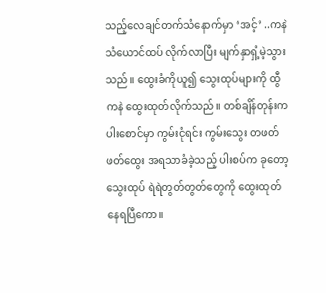သည့်လေချင်တက်သံနောက်မှာ ‘အင့်’ ..ကနဲ  သံယောင်ထပ် လိုက်လာပြီး မျက်နှာရှံ့မဲ့သွား သည်။ ထွေးခံကိုယူ၍ သွေးထုပ်များကို ထွီကနဲ ထွေးထုတ်လိုက်သည်။ တစ်ချိန်တုန်းက ပါးစောင်မှာ ကွမ်းငုံရင်း ကွမ်းသွေး တဖတ်ဖတ်ထွေး အရသာခံခဲ့သည့် ပါးစပ်က ခုတော့ သွေးထုပ် ရဲရဲတွတ်တွတ်တွေကို ထွေးထုတ်နေရပြီကော။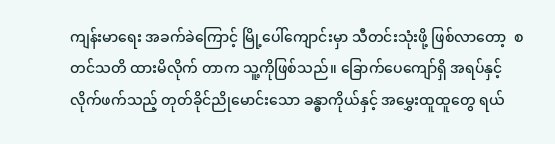ကျန်းမာရေး အခက်ခဲကြောင့် မြို့ပေါ်ကျောင်းမှာ သီတင်းသုံးဖို့ ဖြစ်လာတော့  စတင်သတိ ထားမိလိုက် တာက သူ့ကိုဖြစ်သည်။ ခြောက်ပေကျော်ရှိ အရပ်နှင့် လိုက်ဖက်သည့် တုတ်ခိုင်ညိုမောင်းသော ခန္ဓာကိုယ်နှင့် အမွှေးထူထူတွေ ရယ်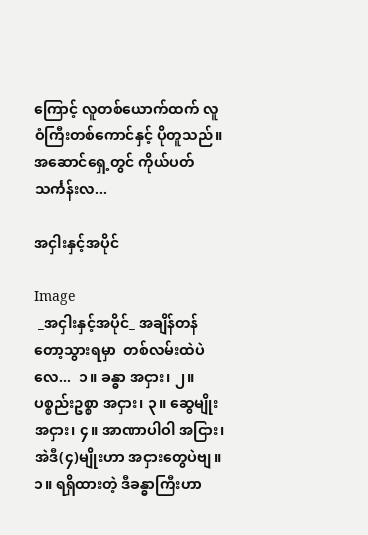ကြောင့် လူတစ်ယောက်ထက် လူဝံကြီးတစ်ကောင်နှင့် ပိုတူသည်။  အဆောင်ရှေ့တွင် ကိုယ်ပတ်သင်္ကန်းလ...

အငှါးနှင့်အပိုင်

Image
 _အငှါးနှင့်အပိုင်_ အချိန်တန်တော့သွားရမှာ  တစ်လမ်းထဲပဲလေ...  ၁။ ခန္ဓာ အငှား၊ ၂။ ပစ္စည်းဥစ္စာ အငှား၊ ၃။ ဆွေမျိုး အငှား၊ ၄။ အာဏာပါဝါ အငြား၊      အဲဒီ(၄)မျိုးဟာ အငှားတွေပဲဗျ။ ၁။ ရရှိထားတဲ့ ဒီခန္ဓာကြီးဟာ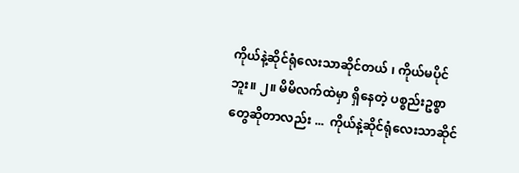ကိုယ်နဲ့ဆိုင်ရုံလေးသာဆိုင်တယ် ၊ ကိုယ်မပိုင်ဘူး။ ၂။ မိမိလက်ထဲမှာ ရှိနေတဲ့ ပစ္စည်းဥစ္စာတွေဆိုတာလည်း ...  ကိုယ်နဲ့ဆိုင်ရုံလေးသာဆိုင်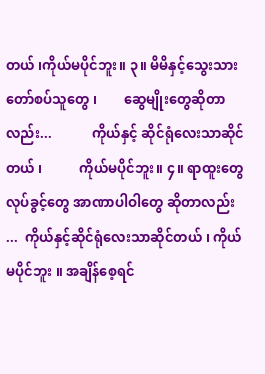တယ် ၊ကိုယ်မပိုင်ဘူး။ ၃။ မိမိနှင့်သွေးသား တော်စပ်သူတွေ ၊        ဆွေမျိုးတွေဆိုတာလည်း...            ကိုယ်နှင့် ဆိုင်ရုံလေးသာဆိုင်တယ် ၊           ကိုယ်မပိုင်ဘူး။ ၄။ ရာထူးတွေ လုပ်ခွင့်တွေ အာဏာပါဝါတွေ ဆိုတာလည်း ...  ကိုယ်နှင့်ဆိုင်ရုံလေးသာဆိုင်တယ် ၊ ကိုယ်မပိုင်ဘူး ။ အချိန်စေ့ရင်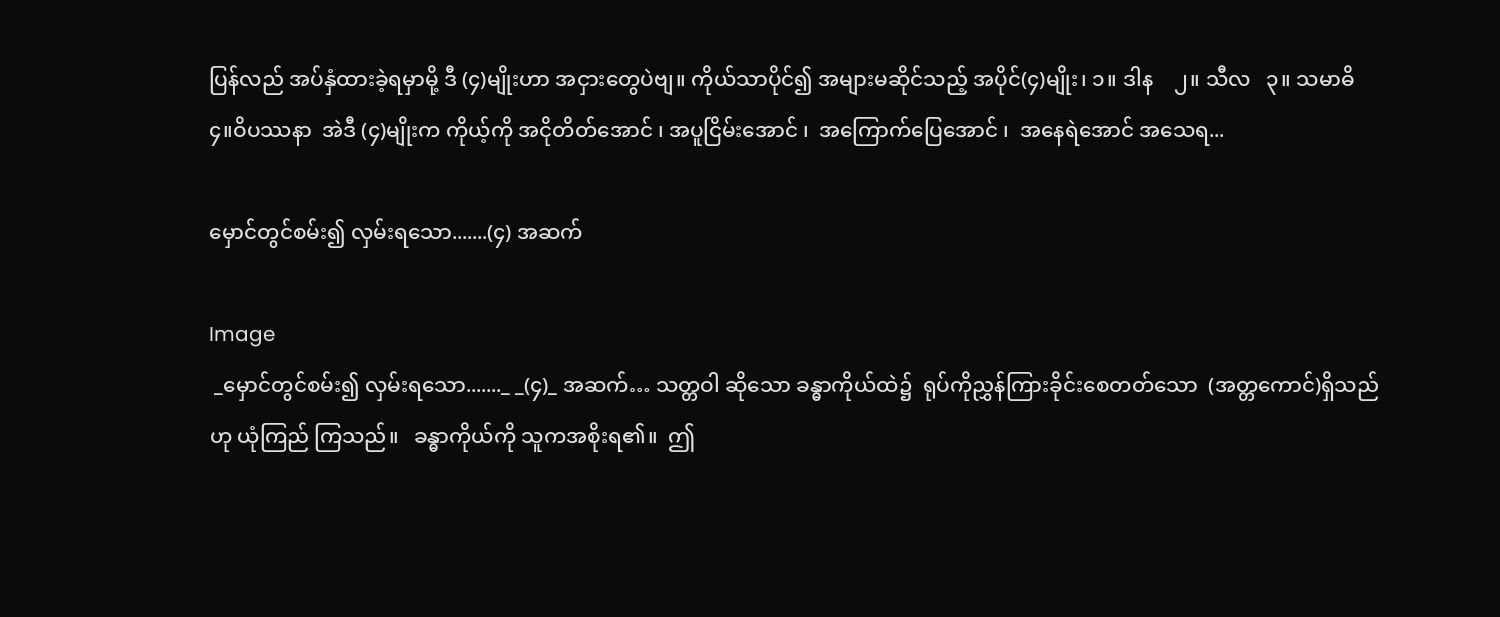ပြန်လည် အပ်နှံထားခဲ့ရမှာမို့ ဒီ (၄)မျိုးဟာ အငှားတွေပဲဗျ။ ကိုယ်သာပိုင်၍ အများမဆိုင်သည့် အပိုင်(၄)မျိုး၊ ၁။ ဒါန    ၂။ သီလ   ၃။ သမာဓိ    ၄။ဝိပဿနာ  အဲဒီ (၄)မျိုးက ကိုယ့်ကို အငိုတိတ်အောင် ၊ အပူငြိမ်းအောင် ၊  အကြောက်ပြေအောင် ၊  အနေရဲအောင် အသေရ...

မှောင်တွင်စမ်း၍ လှမ်းရသော.......(၄) အဆက်

Image
 _မှောင်တွင်စမ်း၍ လှမ်းရသော......._ _(၄)_ အဆက်… သတ္တဝါ ဆိုသော ခန္ဓာကိုယ်ထဲ၌  ရုပ်ကိုညွှန်ကြားခိုင်းစေတတ်သော  (အတ္တကောင်)ရှိသည်ဟု ယုံကြည် ကြသည်။   ခန္ဓာကိုယ်ကို သူကအစိုးရ၏။  ဤ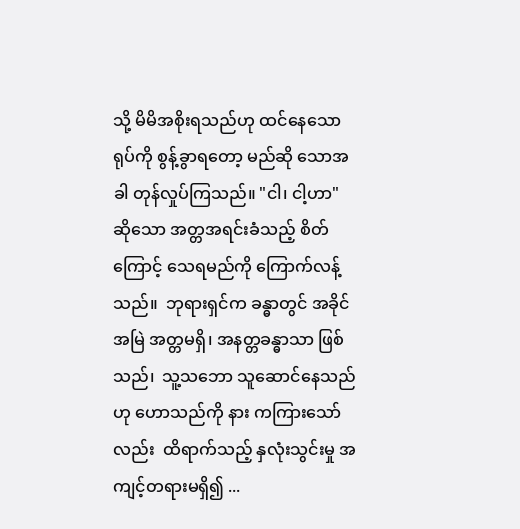သို့ မိမိအစိုးရသည်ဟု ထင်နေသောရုပ်ကို စွန့်ခွာရတော့ မည်ဆို သောအခါ တုန်လှုပ်ကြသည်။ "ငါ၊ ငါ့ဟာ" ဆိုသော အတ္တအရင်းခံသည့် စိတ်ကြောင့် သေရမည်ကို ကြောက်လန့်သည်။  ဘုရားရှင်က ခန္ဓာတွင် အခိုင်အမြဲ အတ္တမရှိ၊ အနတ္တခန္ဓာသာ ဖြစ်သည်၊  သူ့သဘော သူဆောင်နေသည်ဟု ဟောသည်ကို နား ကကြားသော်လည်း  ထိရာက်သည့် နှလုံးသွင်းမှု အကျင့်တရားမရှိ၍ ...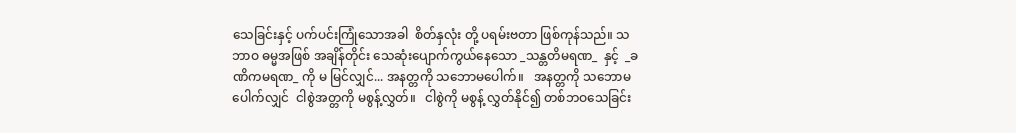သေခြင်းနှင့် ပက်ပင်းကြုံသောအခါ  စိတ်နှလုံး တို့ ပရမ်းဗတာ ဖြစ်ကုန်သည်။ သဘာဝ ဓမ္မအဖြစ် အချိန်တိုင်း သေဆုံးပျောက်ကွယ်နေသော _သန္တတိမရဏ_  နှင့်  _ခဏိကမရဏ_ ကို မ မြင်လျှင်... အနတ္တကို သဘောမပေါက်။   အနတ္တကို သဘောမပေါက်လျှင်  ငါစွဲအတ္တကို မစွန့်လွှတ်။   ငါစွဲကို မစွန့် လွှတ်နိုင်၍ တစ်ဘဝသေခြင်း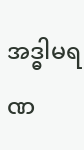အဒ္ဓါမရဏ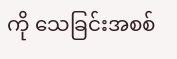ကို သေခြင်းအစစ်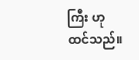ကြီး ဟု ထင်သည်။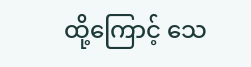ထို့ကြောင့် သေ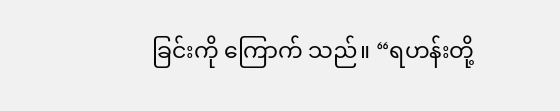ခြင်းကို ကြောက် သည်။ “ရဟန်းတို့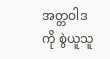အတ္တဝါဒကို စွဲယူသူ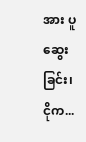အား ပူဆွေးခြင်း၊ ငိုက...